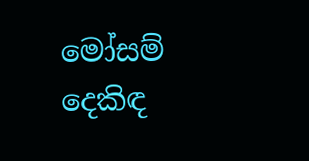මෝසම් දෙකිඳ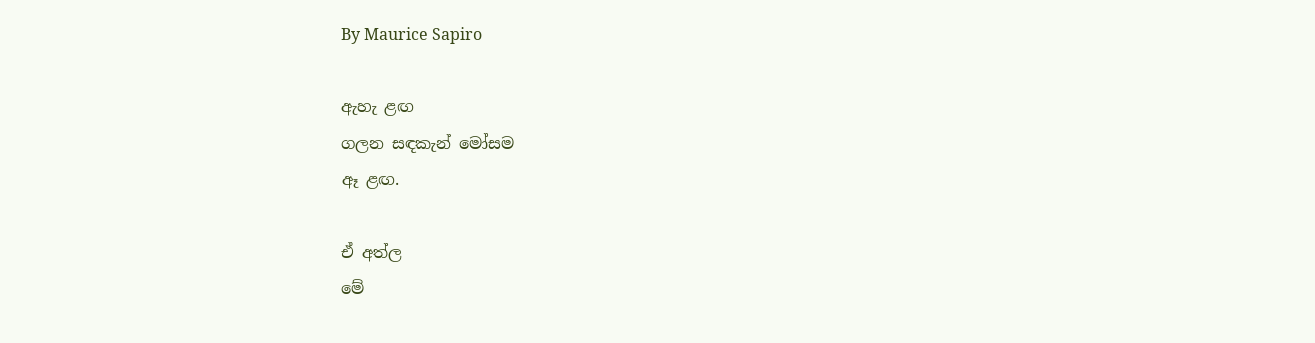By Maurice Sapiro

ඇහැ ළඟ
ගලන සඳකැන් මෝසම
ඈ ළඟ.

ඒ අත්ල
මේ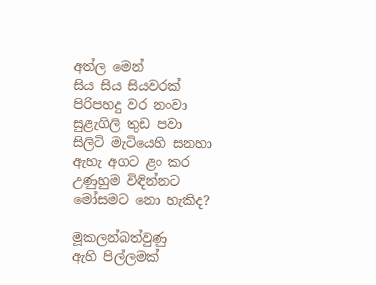අත්ල මෙන්
සිය සිය සියවරක්
පිරිපහදු වර නංවා
සුළැගිලි තුඩ පවා
සිලිටි මැටියෙහි සනහා
ඇහැ අගට ළං කර
උණුහුම විඳින්නට
මෝසමට නො හැකිද?

මූකලන්බත්වුණු
ඇහි පිල්ලමක්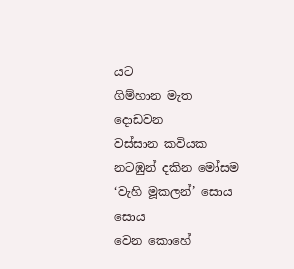යට
ගිම්හාන මැත දොඩවන
වස්සාන කවියක
නටඹුන් දකින මෝසම
‘වැහි මූකලන්’ සොය සොය
වෙන කොහේ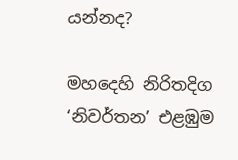යන්නද?

මහදෙහි නිරිතදිග
‘නිවර්තන’ එළඹුම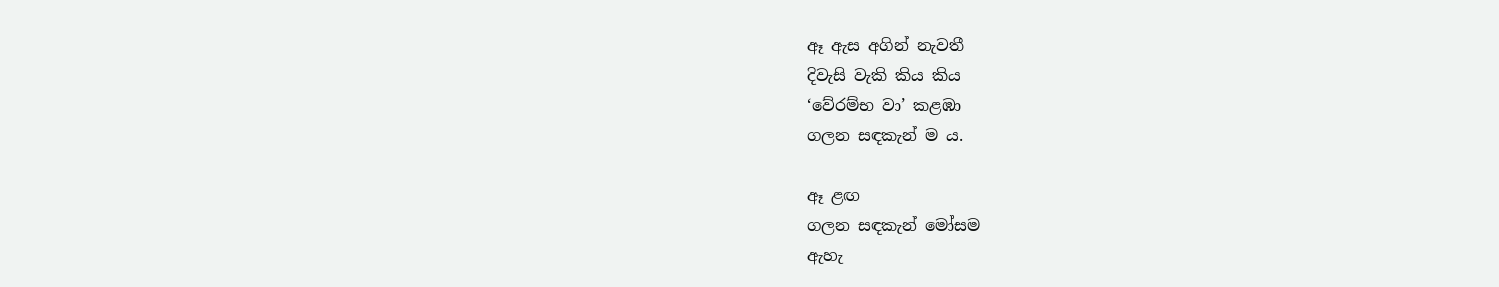ඈ ඇස අගින් නැවතී
දිවැසි වැකි කිය කිය
‘වේරම්භ වා’ කළඹා
ගලන සඳකැන් ම ය.

ඈ ළඟ
ගලන සඳකැන් මෝසම
ඇහැ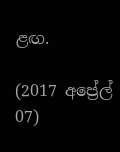ළඟ.

(2017 අප්‍රේල් 07)